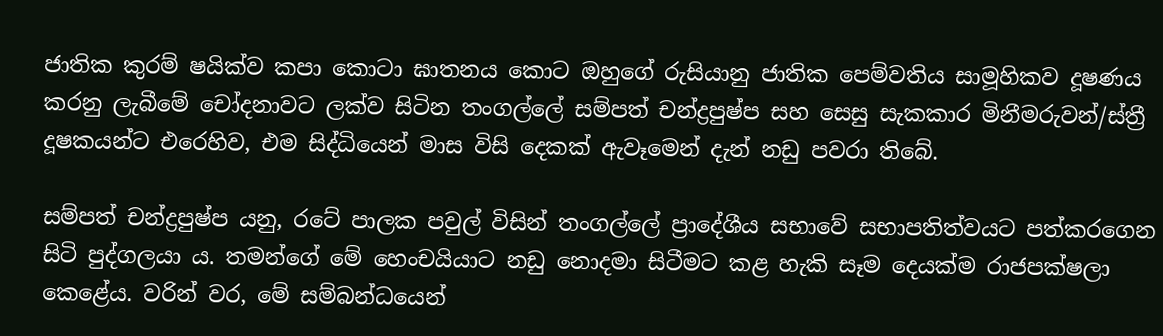ජාතික කුරම් ෂයික්ව කපා කොටා ඝාතනය කොට ඔහුගේ රුසියානු ජාතික පෙම්වතිය සාමූහිකව දූෂණය කරනු ලැබීමේ චෝදනාවට ලක්ව සිටින තංගල්ලේ සම්පත් චන්ද්‍රපුෂ්ප සහ සෙසු සැකකාර මිනීමරුවන්/ස්ත්‍රී දූෂකයන්ට එරෙහිව, එම සිද්ධියෙන් මාස විසි දෙකක් ඇවෑමෙන් දැන් නඩු පවරා තිබේ.

සම්පත් චන්ද්‍රපුෂ්ප යනු, රටේ පාලක පවුල් විසින් තංගල්ලේ ප්‍රාදේශීය සභාවේ සභාපතිත්වයට පත්කරගෙන සිටි පුද්ගලයා ය. තමන්ගේ මේ හෙංචයියාට නඩු නොදමා සිටීමට කළ හැකි සෑම දෙයක්ම රාජපක්ෂලා කෙළේය. වරින් වර, මේ සම්බන්ධයෙන්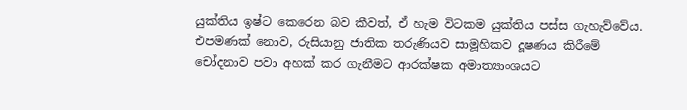යුක්තිය ඉෂ්ට කෙරෙන බව කීවත්, ඒ හැම විටකම යුක්තිය පස්ස ගැහැව්වේය. එපමණක් නොව, රුසියානු ජාතික තරුණියව සාමූහිකව දූෂණය කිරීමේ චෝදනාව පවා අහක් කර ගැනීමට ආරක්ෂක අමාත්‍යාංශයට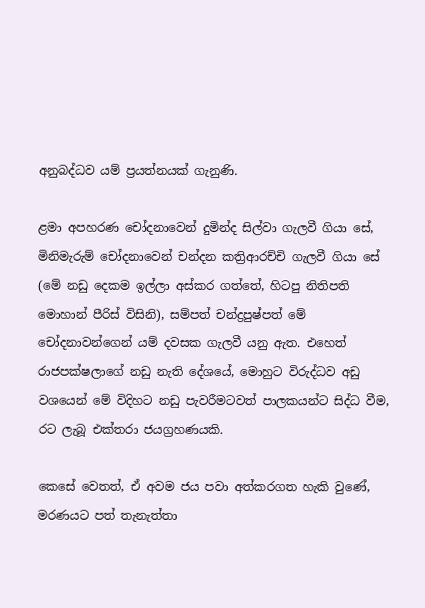අනුබද්ධව යම් ප්‍රයත්නයක් ගැනුණි.

ළමා අපහරණ චෝදනාවෙන් දුමින්ද සිල්වා ගැලවී ගියා සේ, මිනිමැරුම් චෝදනාවෙන් චන්දන කත්‍රිආරච්චි ගැලවී ගියා සේ (මේ නඩු දෙකම ඉල්ලා අස්කර ගත්තේ, හිටපු නිතිපති මොහාන් පීරිස් විසිනි), සම්පත් චන්ද්‍රපුෂ්පත් මේ චෝදනාවන්ගෙන් යම් දවසක ගැලවී යනු ඇත. එහෙත් රාජපක්ෂලාගේ නඩු නැති දේශයේ, මොහුට විරුද්ධව අඩු වශයෙන් මේ විදිහට නඩු පැවරීමටවත් පාලකයන්ට සිද්ධ වීම, රට ලැබූ එක්තරා ජයග්‍රහණයකි.

කෙසේ වෙතත්, ඒ අවම ජය පවා අත්කරගත හැකි වුණේ, මරණයට පත් තැනැත්තා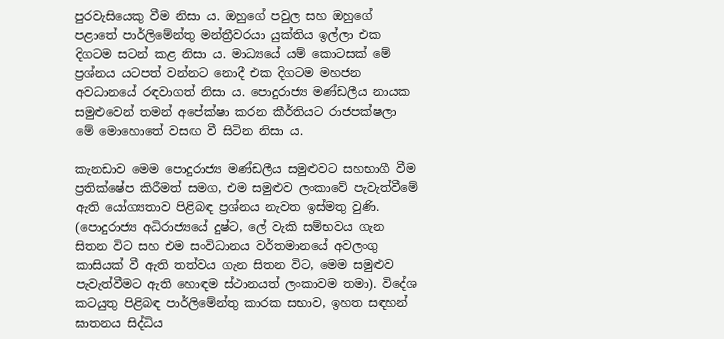පුරවැසියෙකු වීම නිසා ය. ඔහුගේ පවුල සහ ඔහුගේ පළාතේ පාර්ලිමේන්තු මන්ත්‍රීවරයා යුක්තිය ඉල්ලා එක දිගටම සටන් කළ නිසා ය. මාධ්‍යයේ යම් කොටසක් මේ ප්‍රශ්නය යටපත් වන්නට නොදී එක දිගටම මහජන අවධානයේ රඳවාගත් නිසා ය. පොදුරාජ්‍ය මණ්ඩලීය නායක සමුළුවෙන් තමන් අපේක්ෂා කරන කීර්තියට රාජපක්ෂලා මේ මොහොතේ වසඟ වී සිටින නිසා ය.

කැනඩාව මෙම පොදුරාජ්‍ය මණ්ඩලීය සමුළුවට සහභාගී වීම ප්‍රතික්ෂේප කිරීමත් සමග, එම සමුළුව ලංකාවේ පැවැත්වීමේ ඇති යෝග්‍යතාව පිළිබඳ ප්‍රශ්නය නැවත ඉස්මතු වුණි. (පොදුරාජ්‍ය අධිරාජ්‍යයේ දුෂ්ට, ලේ වැකි සම්භවය ගැන සිතන විට සහ එම සංවිධානය වර්තමානයේ අවලංගු කාසියක් වී ඇති තත්වය ගැන සිතන විට, මෙම සමුළුව පැවැත්වීමට ඇති හොඳම ස්ථානයත් ලංකාවම තමා). විදේශ කටයුතු පිළිබඳ පාර්ලිමේන්තු කාරක සභාව, ඉහත සඳහන් ඝාතනය සිද්ධිය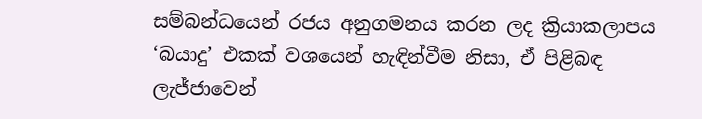සම්බන්ධයෙන් රජය අනුගමනය කරන ලද ක්‍රියාකලාපය ‘බයාදු’ එකක් වශයෙන් හැඳින්වීම නිසා, ඒ පිළිබඳ ලැජ්ජාවෙන්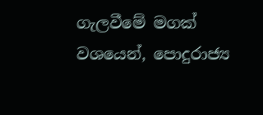ගැලවීමේ මගක් වශයෙන්, පොදුරාජ්‍ය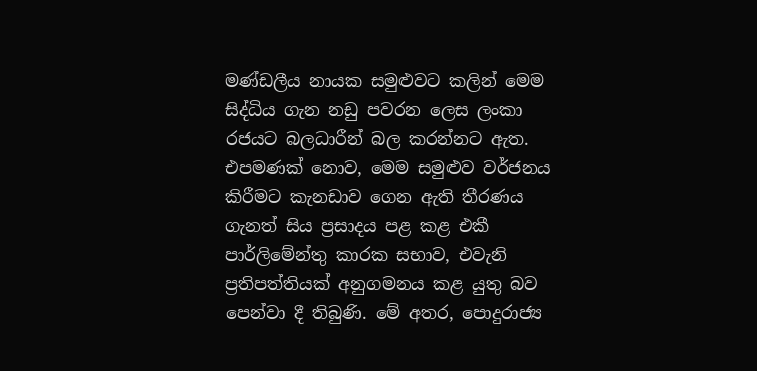මණ්ඩලීය නායක සමුළුවට කලින් මෙම සිද්ධිය ගැන නඩු පවරන ලෙස ලංකා රජයට බලධාරීන් බල කරන්නට ඇත. එපමණක් නොව, මෙම සමුළුව වර්ජනය කිරීමට කැනඩාව ගෙන ඇති තීරණය ගැනත් සිය ප්‍රසාදය පළ කළ එකී පාර්ලිමේන්තු කාරක සභාව, එවැනි ප්‍රතිපත්තියක් අනුගමනය කළ යුතු බව පෙන්වා දී තිබුණි. මේ අතර, පොදුරාජ්‍ය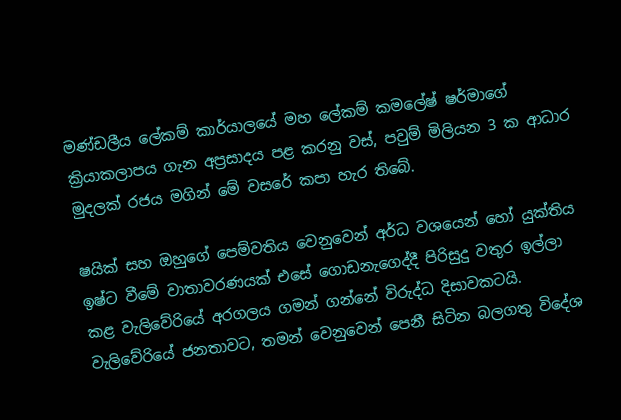මණ්ඩලීය ලේකම් කාර්යාලයේ මහ ලේකම් කමලේෂ් ෂර්මාගේ ක්‍රියාකලාපය ගැන අප්‍රසාදය පළ කරනු වස්, පවුම් මිලියන 3 ක ආධාර මුදලක් රජය මගින් මේ වසරේ කපා හැර තිබේ.

ෂයික් සහ ඔහුගේ පෙම්වතිය වෙනුවෙන් අර්ධ වශයෙන් හෝ යුක්තිය ඉෂ්ට වීමේ වාතාවරණයක් එසේ ගොඩනැගෙද්දී පිරිසුදු වතුර ඉල්ලා කළ වැලිවේරියේ අරගලය ගමන් ගන්නේ විරුද්ධ දිසාවකටයි. වැලිවේරියේ ජනතාවට, තමන් වෙනුවෙන් පෙනී සිටින බලගතු විදේශ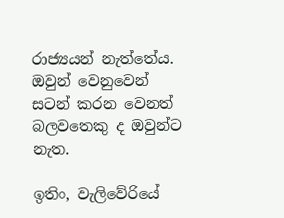රාජ්‍යයන් නැත්තේය. ඔවුන් වෙනුවෙන් සටන් කරන වෙනත් බලවතෙකු ද ඔවුන්ට නැත.

ඉතිං, වැලිවේරියේ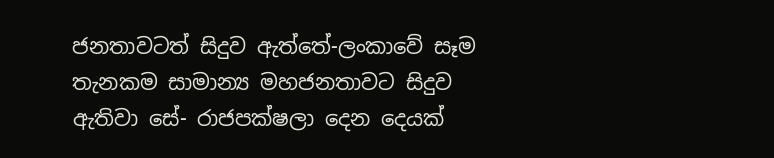ජනතාවටත් සිදුව ඇත්තේ-ලංකාවේ සෑම තැනකම සාමාන්‍ය මහජනතාවට සිදුව ඇතිවා සේ- රාජපක්ෂලා දෙන දෙයක්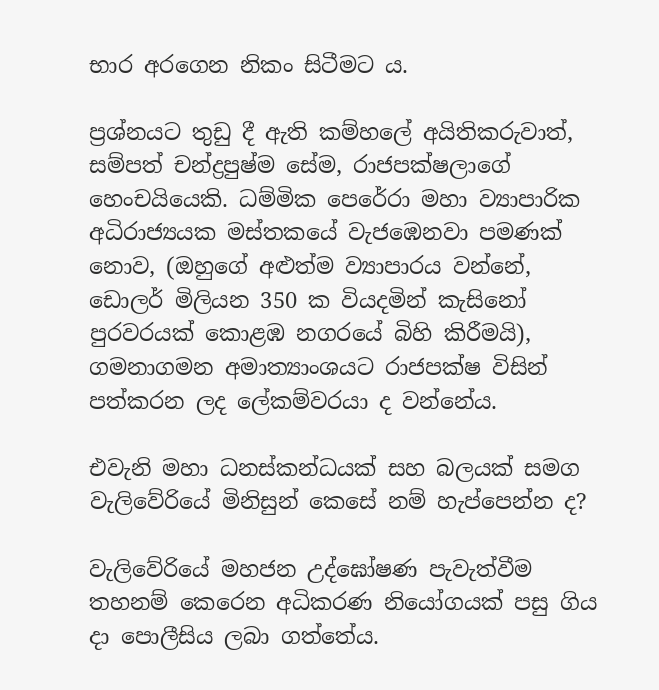භාර අරගෙන නිකං සිටීමට ය.

ප්‍රශ්නයට තුඩු දී ඇති කම්හලේ අයිතිකරුවාත්, සම්පත් චන්ද්‍රපුෂ්ම සේම, රාජපක්ෂලාගේ හෙංචයියෙකි. ධම්මික පෙරේරා මහා ව්‍යාපාරික අධිරාජ්‍යයක මස්තකයේ වැජඹෙනවා පමණක් නොව, (ඔහුගේ අළුත්ම ව්‍යාපාරය වන්නේ, ඩොලර් මිලියන 350 ක වියදමින් කැසිනෝ පුරවරයක් කොළඹ නගරයේ බිහි කිරීමයි), ගමනාගමන අමාත්‍යාංශයට රාජපක්ෂ විසින් පත්කරන ලද ලේකම්වරයා ද වන්නේය.

එවැනි මහා ධනස්කන්ධයක් සහ බලයක් සමග වැලිවේරියේ මිනිසුන් කෙසේ නම් හැප්පෙන්න ද?

වැලිවේරියේ මහජන උද්ඝෝෂණ පැවැත්වීම තහනම් කෙරෙන අධිකරණ නියෝගයක් පසු ගිය දා පොලීසිය ලබා ගත්තේය.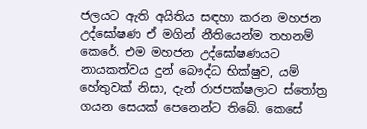ජලයට ඇති අයිතිය සඳහා කරන මහජන උද්ඝෝෂණ ඒ මගින් නීතියෙන්ම තහනම් කෙරේ. එම මහජන උද්ඝෝෂණයට නායකත්වය දුන් බෞද්ධ භික්ෂුව, යම් හේතුවක් නිසා, දැන් රාජපක්ෂලාට ස්තෝත්‍ර ගයන සෙයක් පෙනෙන්ට තිබේ. කෙසේ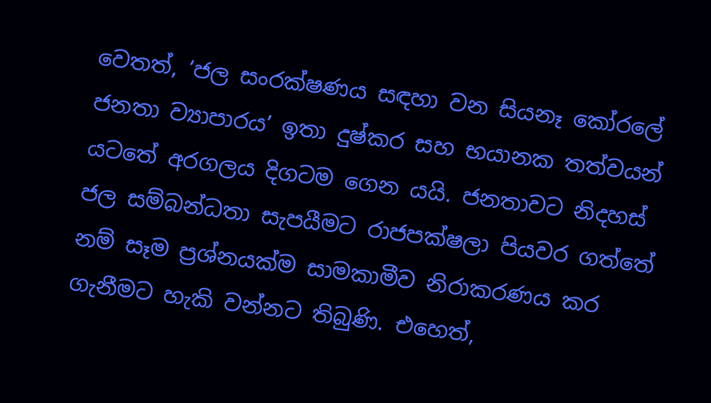වෙතත්, ‘ජල සංරක්ෂණය සඳහා වන සියනෑ කෝරලේ ජනතා ව්‍යාපාරය’ ඉතා දුෂ්කර සහ භයානක තත්වයන් යටතේ අරගලය දිගටම ගෙන යයි. ජනතාවට නිදහස් ජල සම්බන්ධතා සැපයීමට රාජපක්ෂලා පියවර ගත්තේ නම් සෑම ප්‍රශ්නයක්ම සාමකාමීව නිරාකරණය කර ගැනීමට හැකි වන්නට තිබුණි. එහෙත්,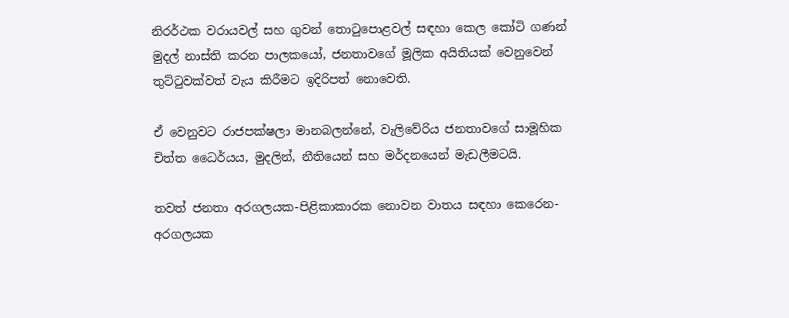නිරර්ථක වරායවල් සහ ගුවන් තොටුපොළවල් සඳහා කෙල කෝටි ගණන් මුදල් නාස්ති කරන පාලකයෝ, ජනතාවගේ මූලික අයිතියක් වෙනුවෙන් තුට්ටුවක්වත් වැය කිරීමට ඉදිරිපත් නොවෙති.

ඒ වෙනුවට රාජපක්ෂලා මානබලන්නේ, වැලිවේරිය ජනතාවගේ සාමූහික චිත්ත ධෛර්යය, මුදලින්, නීතියෙන් සහ මර්දනයෙන් මැඩලීමටයි.

තවත් ජනතා අරගලයක-පිළිකාකාරක නොවන වාතය සඳහා කෙරෙන-අරගලයක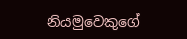නියමුවෙකුගේ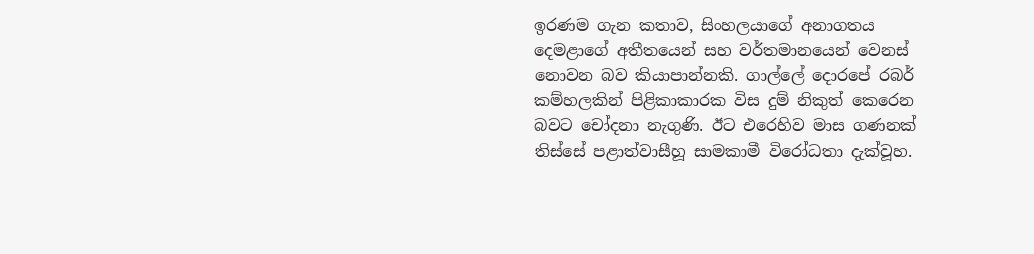ඉරණම ගැන කතාව, සිංහලයාගේ අනාගතය දෙමළාගේ අතීතයෙන් සහ වර්තමානයෙන් වෙනස් නොවන බව කියාපාන්නකි. ගාල්ලේ දොරපේ රබර් කම්හලකින් පිළිකාකාරක විස දුම් නිකුත් කෙරෙන බවට චෝදනා නැගුණි. ඊට එරෙහිව මාස ගණනක් තිස්සේ පළාත්වාසීහූ සාමකාමී විරෝධතා දැක්වූහ.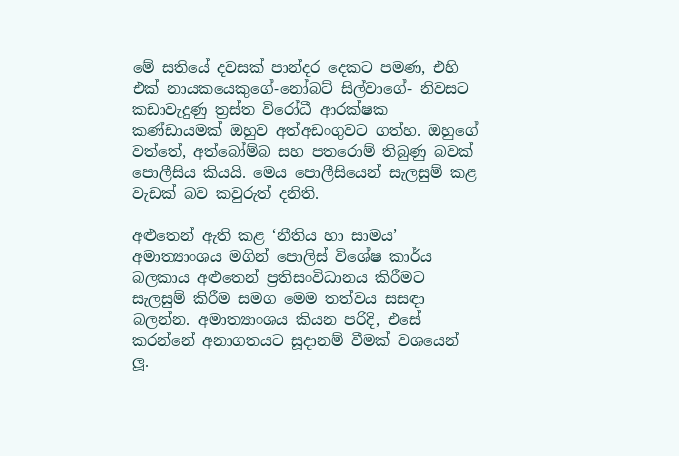මේ සතියේ දවසක් පාන්දර දෙකට පමණ, එහි එක් නායකයෙකුගේ-නෝබට් සිල්වාගේ- නිවසට කඩාවැදුණු ත්‍රස්ත විරෝධී ආරක්ෂක කණ්ඩායමක් ඔහුව අත්අඩංගුවට ගත්හ. ඔහුගේ වත්තේ, අත්බෝම්බ සහ පතරොම් තිබුණු බවක් පොලීසිය කියයි. මෙය පොලීසියෙන් සැලසුම් කළ වැඩක් බව කවුරුත් දනිති.

අළුතෙන් ඇති කළ ‘නීතිය හා සාමය’ අමාත්‍යාංශය මගින් පොලිස් විශේෂ කාර්ය බලකාය අළුතෙන් ප්‍රතිසංවිධානය කිරීමට සැලසුම් කිරීම සමග මෙම තත්වය සසඳා බලන්න. අමාත්‍යාංශය කියන පරිදි, එසේ කරන්නේ අනාගතයට සූදානම් වීමක් වශයෙන් ලූ.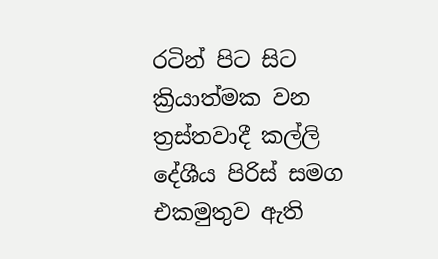රටින් පිට සිට ක්‍රියාත්මක වන ත්‍රස්තවාදී කල්ලි දේශීය පිරිස් සමග එකමුතුව ඇති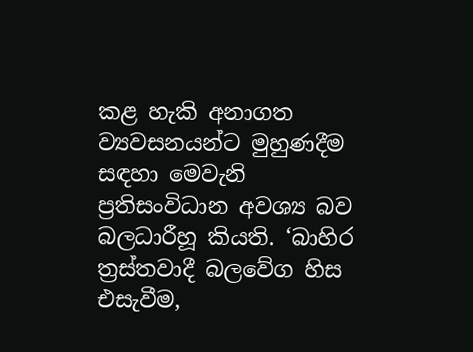කළ හැකි අනාගත ව්‍යවසනයන්ට මුහුණදීම සඳහා මෙවැනි ප්‍රතිසංවිධාන අවශ්‍ය බව බලධාරීහූ කියති. ‘බාහිර ත්‍රස්තවාදී බලවේග හිස එසැවීම,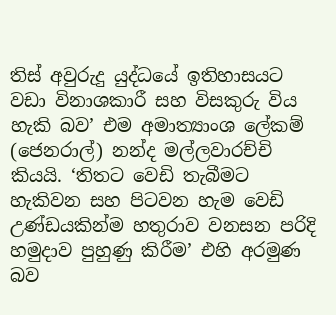තිස් අවුරුදු යුද්ධයේ ඉතිහාසයට වඩා විනාශකාරී සහ විසකුරු විය හැකි බව’ එම අමාත්‍යාංශ ලේකම් (ජෙනරාල්) නන්ද මල්ලවාරච්චි කියයි. ‘තිතට වෙඩි තැබීමට හැකිවන සහ පිටවන හැම වෙඩි උණ්ඩයකින්ම හතුරාව වනසන පරිදි හමුදාව පුහුණු කිරීම’ එහි අරමුණ බව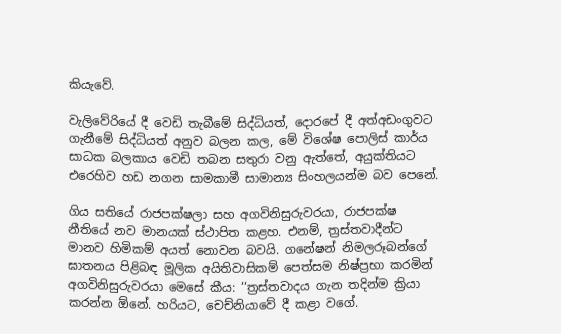කියැවේ.

වැලිවේරියේ දී වෙඩි තැබීමේ සිද්ධියත්, දොරපේ දී අත්අඩංගුවට ගැනීමේ සිද්ධියත් අනුව බලන කල, මේ විශේෂ පොලිස් කාර්ය සාධක බලකාය වෙඩි තබන සතුරා වනු ඇත්තේ, අයුක්තියට එරෙහිව හඩ නගන සාමකාමී සාමාන්‍ය සිංහලයන්ම බව පෙනේ.

ගිය සතියේ රාජපක්ෂලා සහ අගවිනිසුරුවරයා, රාජපක්ෂ නීතියේ නව මානයක් ස්ථාපිත කළහ. එනම්, ත්‍රස්තවාදීන්ට මානව හිමිකම් අයත් නොවන බවයි. ගනේෂන් නිමලරූබන්ගේ ඝාතනය පිළිබඳ මූලික අයිතිවාසිකම් පෙත්සම නිෂ්ප්‍රභා කරමින් අගවිනිසුරුවරයා මෙසේ කීය: ‘‘ත්‍රස්තවාදය ගැන තදින්ම ක්‍රියා කරන්න ඕනේ. හරියට, චෙච්නියාවේ දී කළා වගේ.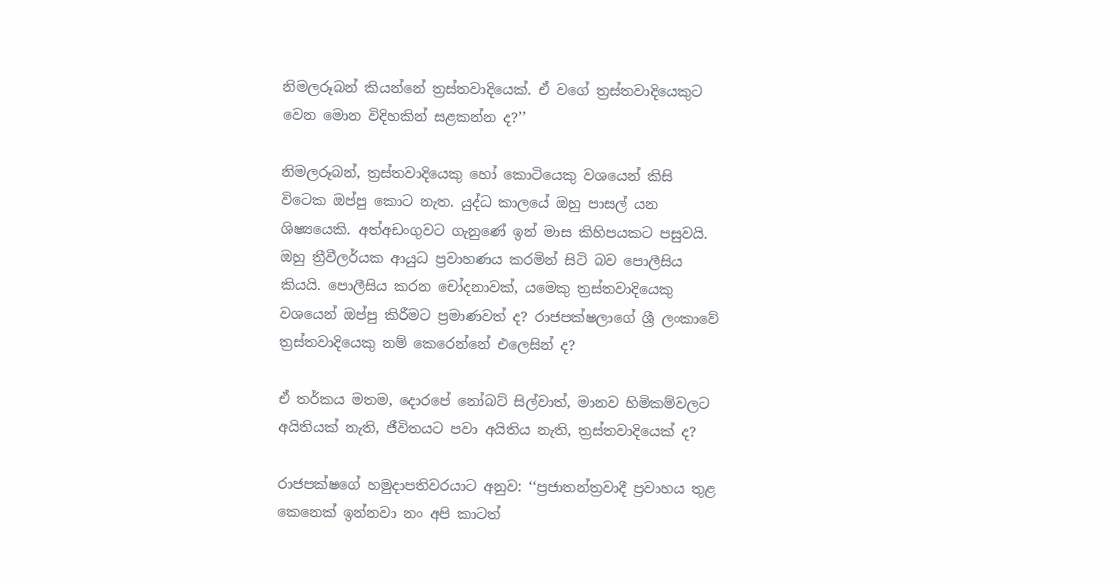නිමලරූබන් කියන්නේ ත්‍රස්තවාදියෙක්. ඒ වගේ ත්‍රස්තවාදියෙකුට වෙන මොන විදිහකින් සළකන්න ද?’’

නිමලරූබන්, ත්‍රස්තවාදියෙකු හෝ කොටියෙකු වශයෙන් කිසි විටෙක ඔප්පු කොට නැත. යුද්ධ කාලයේ ඔහු පාසල් යන ශිෂ්‍යයෙකි. අත්අඩංගුවට ගැනුණේ ඉන් මාස කිහිපයකට පසුවයි. ඔහු ත්‍රීවීලර්යක ආයුධ ප්‍රවාහණය කරමින් සිටි බව පොලීසිය කියයි. පොලීසිය කරන චෝදනාවක්, යමෙකු ත්‍රස්තවාදියෙකු වශයෙන් ඔප්පු කිරීමට ප්‍රමාණවත් ද? රාජපක්ෂලාගේ ශ්‍රී ලංකාවේ ත්‍රස්තවාදියෙකු නම් කෙරෙන්නේ එලෙසින් ද?

ඒ තර්කය මතම, දොරපේ නෝබට් සිල්වාත්, මානව හිමිකම්වලට අයිතියක් නැති, ජීවිතයට පවා අයිතිය නැති, ත්‍රස්තවාදියෙක් ද?

රාජපක්ෂගේ හමුදාපතිවරයාට අනුව: ‘‘ප්‍රජාතන්ත්‍රවාදී ප්‍රවාහය තුළ කෙනෙක් ඉන්නවා නං අපි කාටත්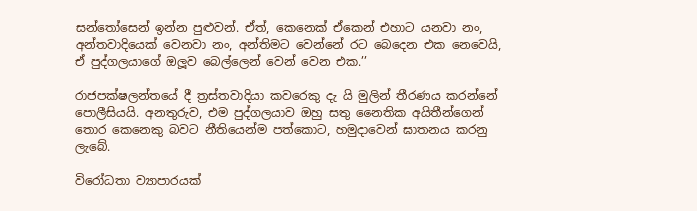සන්තෝසෙන් ඉන්න පුළුවන්. ඒත්, කෙනෙක් ඒකෙන් එහාට යනවා නං, අන්තවාදියෙක් වෙනවා නං, අන්තිමට වෙන්නේ රට බෙදෙන එක නෙවෙයි, ඒ පුද්ගලයාගේ ඔලූව බෙල්ලෙන් වෙන් වෙන එක.’’

රාජපක්ෂලන්තයේ දී ත්‍රස්තවාදියා කවරෙකු දැ යි මුලින් තීරණය කරන්නේ පොලීසියයි. අනතුරුව, එම පුද්ගලයාව ඔහු සතු නෛතික අයිතීන්ගෙන් තොර කෙනෙකු බවට නීතියෙන්ම පත්කොට, හමුදාවෙන් ඝාතනය කරනු ලැබේ.

විරෝධතා ව්‍යාපාරයක්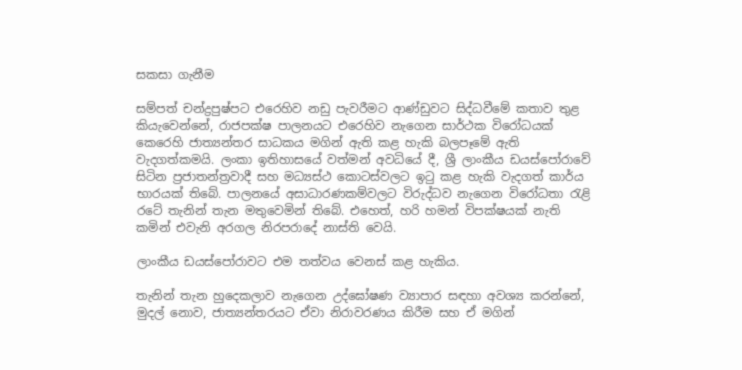සකසා ගැනීම

සම්පත් චන්ද්‍රපුෂ්පට එරෙහිව නඩු පැවරීමට ආණ්ඩුවට සිද්ධවීමේ කතාව තුළ කියැවෙන්නේ, රාජපක්ෂ පාලනයට එරෙහිව නැගෙන සාර්ථක විරෝධයක් කෙරෙහි ජාත්‍යන්තර සාධකය මගින් ඇති කළ හැකි බලපෑමේ ඇති වැදගත්කමයි. ලංකා ඉතිහාසයේ වත්මන් අවධියේ දී, ශ්‍රී ලාංකීය ඩයස්පෝරාවේ සිටින ප්‍රජාතන්ත්‍රවාදී සහ මධ්‍යස්ථ කොටස්වලට ඉටු කළ හැකි වැදගත් කාර්ය භාරයක් තිබේ. පාලනයේ අසාධාරණකම්වලට විරුද්ධව නැගෙන විරෝධතා රැළි රටේ තැනින් තැන මතුවෙමින් තිබේ. එහෙත්, හරි හමන් විපක්ෂයක් නැති කමින් එවැනි අරගල නිරපරාදේ නාස්ති වෙයි.

ලාංකීය ඩයස්පෝරාවට එම තත්වය වෙනස් කළ හැකිය.

තැනින් තැන හුදෙකලාව නැගෙන උද්ඝෝෂණ ව්‍යාපාර සඳහා අවශ්‍ය කරන්නේ, මුදල් නොව, ජාත්‍යන්තරයට ඒවා නිරාවරණය කිරීම සහ ඒ මගින්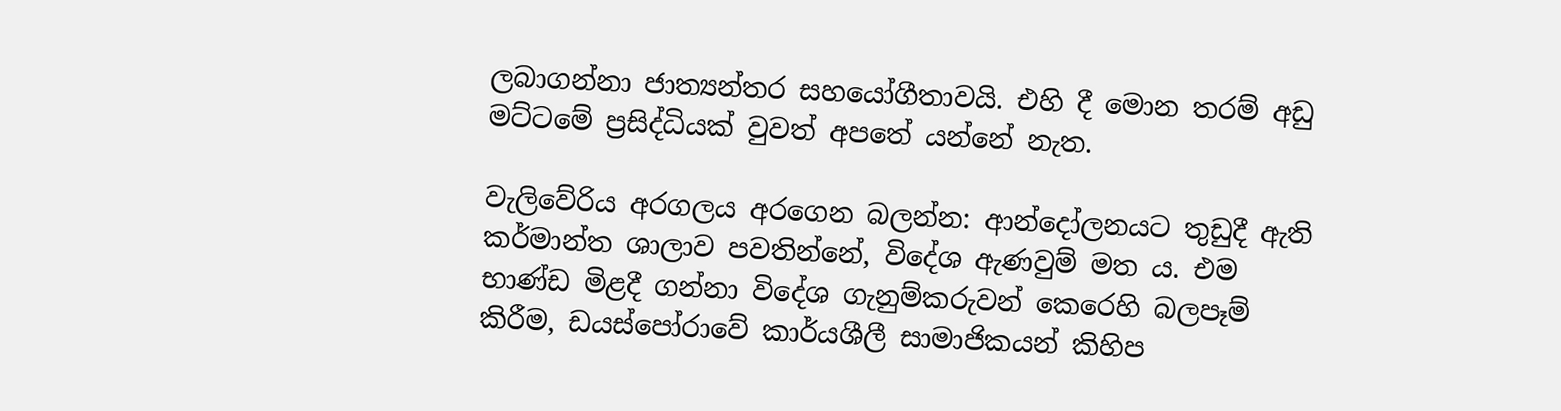ලබාගන්නා ජාත්‍යන්තර සහයෝගීතාවයි. එහි දී මොන තරම් අඩු මට්ටමේ ප්‍රසිද්ධියක් වුවත් අපතේ යන්නේ නැත.

වැලිවේරිය අරගලය අරගෙන බලන්න: ආන්දෝලනයට තුඩුදී ඇති කර්මාන්ත ශාලාව පවතින්නේ, විදේශ ඇණවුම් මත ය. එම භාණ්ඩ මිළදී ගන්නා විදේශ ගැනුම්කරුවන් කෙරෙහි බලපෑම් කිරීම, ඩයස්පෝරාවේ කාර්යශීලී සාමාජිකයන් කිහිප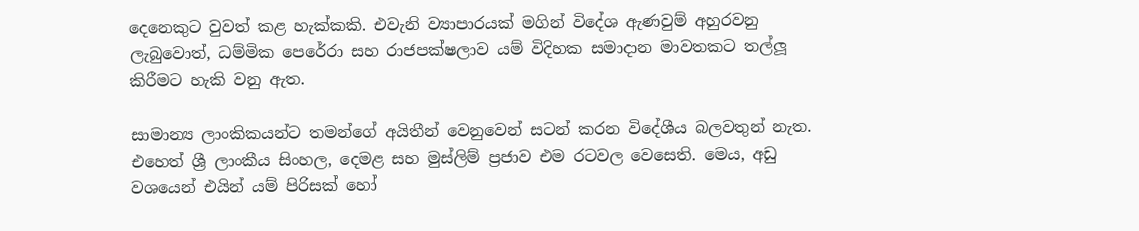දෙනෙකුට වුවත් කළ හැක්කකි. එවැනි ව්‍යාපාරයක් මගින් විදේශ ඇණවුම් අහුරවනු ලැබුවොත්, ධම්මික පෙරේරා සහ රාජපක්ෂලාව යම් විදිහක සමාදාන මාවතකට තල්ලූ කිරීමට හැකි වනු ඇත.

සාමාන්‍ය ලාංකිකයන්ට තමන්ගේ අයිතීන් වෙනුවෙන් සටන් කරන විදේශීය බලවතුන් නැත. එහෙත් ශ්‍රී ලාංකීය සිංහල, දෙමළ සහ මුස්ලිම් ප්‍රජාව එම රටවල වෙසෙති. මෙය, අඩු වශයෙන් එයින් යම් පිරිසක් හෝ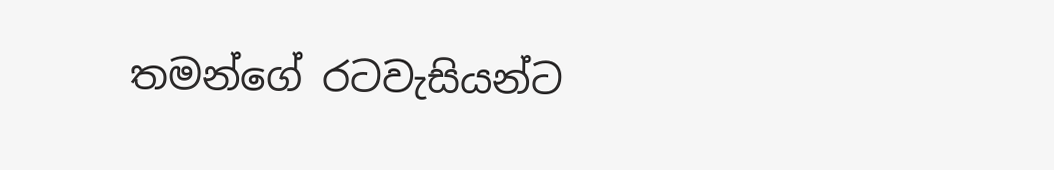තමන්ගේ රටවැසියන්ට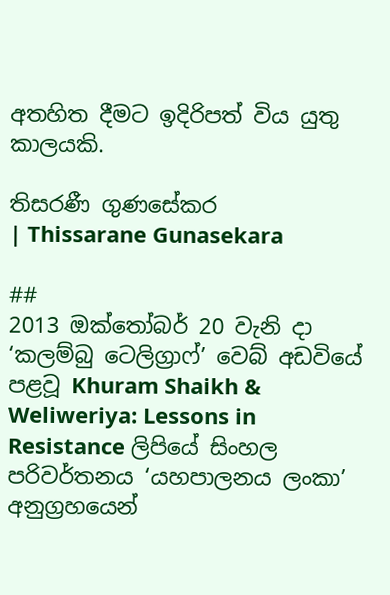අතහිත දීමට ඉදිරිපත් විය යුතු කාලයකි.

තිසරණී ගුණසේකර
| Thissarane Gunasekara

##
2013 ඔක්තෝබර් 20 වැනි දා ‘කලම්බු ටෙලිග්‍රාෆ්’ වෙබ් අඩවියේ පළවූ Khuram Shaikh & Weliweriya: Lessons in Resistance ලිපියේ සිංහල පරිවර්තනය ‘යහපාලනය ලංකා’ අනුග්‍රහයෙන්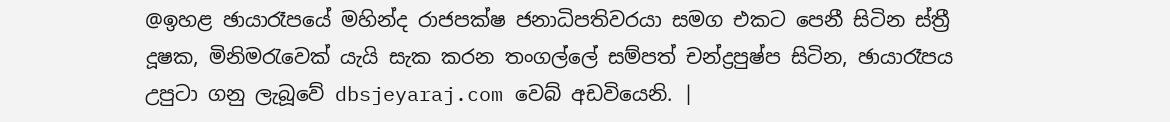@ඉහළ ඡායාරෑපයේ මහින්ද රාජපක්ෂ ජනාධිපතිවරයා සමග එකට පෙනී සිටින ස්ත්‍රී දූෂක, මිනිමරැවෙක් යැයි සැක කරන තංගල්ලේ සම්පත් චන්ද්‍රපුෂ්ප සිටින, ඡායාරෑපය උපුටා ගනු ලැබූවේ dbsjeyaraj.com වෙබ් අඩවියෙනි. |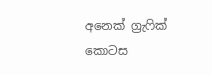අනෙක් ග්‍රැෆික් කොටස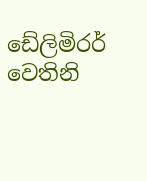ඩේලිමිරර් වෙතිනි